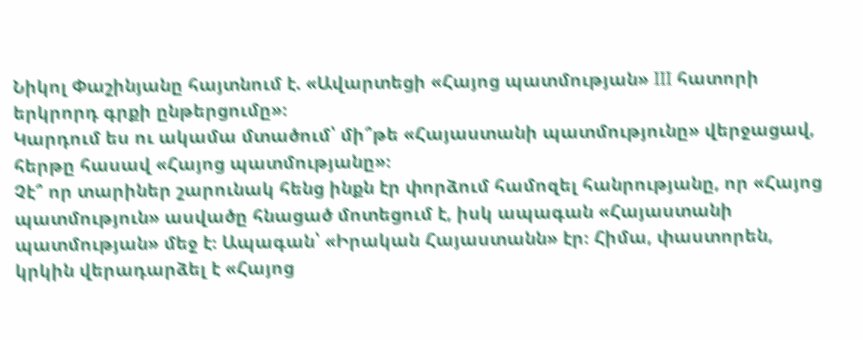Նիկոլ Փաշինյանը հայտնում է. «Ավարտեցի «Հայոց պատմության» III հատորի երկրորդ գրքի ընթերցումը»։
Կարդում ես ու ակամա մտածում՝ մի՞թե «Հայաստանի պատմությունը» վերջացավ, հերթը հասավ «Հայոց պատմությանը»։
Չէ՞ որ տարիներ շարունակ հենց ինքն էր փորձում համոզել հանրությանը, որ «Հայոց պատմություն» ասվածը հնացած մոտեցում է, իսկ ապագան «Հայաստանի պատմության» մեջ է։ Ապագան՝ «Իրական Հայաստանն» էր։ Հիմա, փաստորեն, կրկին վերադարձել է «Հայոց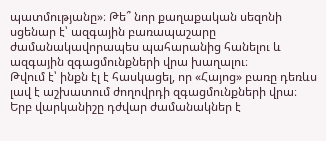պատմությանը»։ Թե՞ նոր քաղաքական սեզոնի սցենար է՝ ազգային բառապաշարը ժամանակավորապես պահարանից հանելու և ազգային զգացմունքների վրա խաղալու։
Թվում է՝ ինքն էլ է հասկացել, որ «Հայոց» բառը դեռևս լավ է աշխատում ժողովրդի զգացմունքների վրա։ Երբ վարկանիշը դժվար ժամանակներ է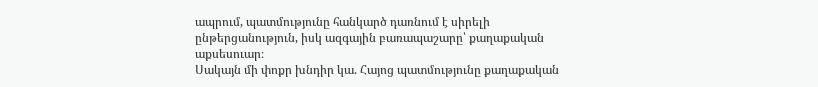ապրում, պատմությունը հանկարծ դառնում է սիրելի ընթերցանություն, իսկ ազգային բառապաշարը՝ քաղաքական աքսեսուար։
Սակայն մի փոքր խնդիր կա. Հայոց պատմությունը քաղաքական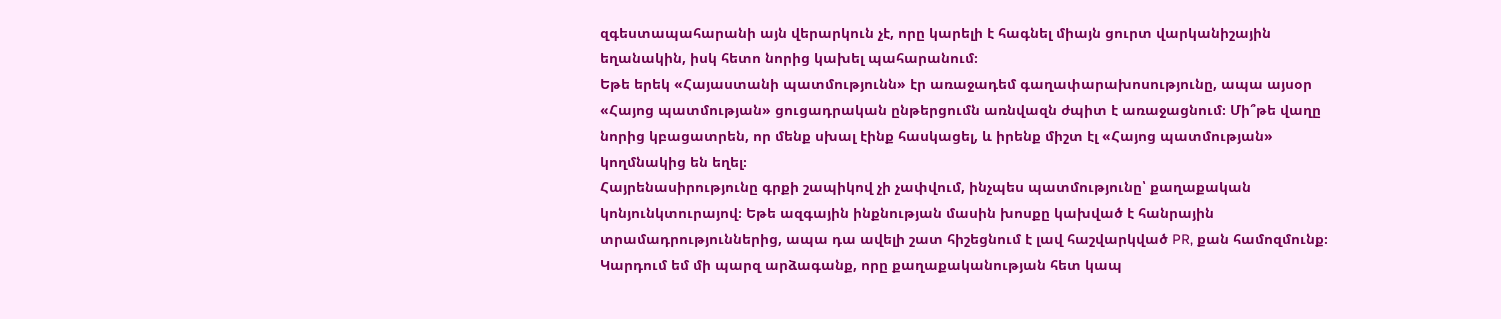զգեստապահարանի այն վերարկուն չէ, որը կարելի է հագնել միայն ցուրտ վարկանիշային եղանակին, իսկ հետո նորից կախել պահարանում։
Եթե երեկ «Հայաստանի պատմությունն» էր առաջադեմ գաղափարախոսությունը, ապա այսօր «Հայոց պատմության» ցուցադրական ընթերցումն առնվազն ժպիտ է առաջացնում։ Մի՞թե վաղը նորից կբացատրեն, որ մենք սխալ էինք հասկացել, և իրենք միշտ էլ «Հայոց պատմության» կողմնակից են եղել։
Հայրենասիրությունը գրքի շապիկով չի չափվում, ինչպես պատմությունը՝ քաղաքական կոնյունկտուրայով։ Եթե ազգային ինքնության մասին խոսքը կախված է հանրային տրամադրություններից, ապա դա ավելի շատ հիշեցնում է լավ հաշվարկված PR, քան համոզմունք։
Կարդում եմ մի պարզ արձագանք, որը քաղաքականության հետ կապ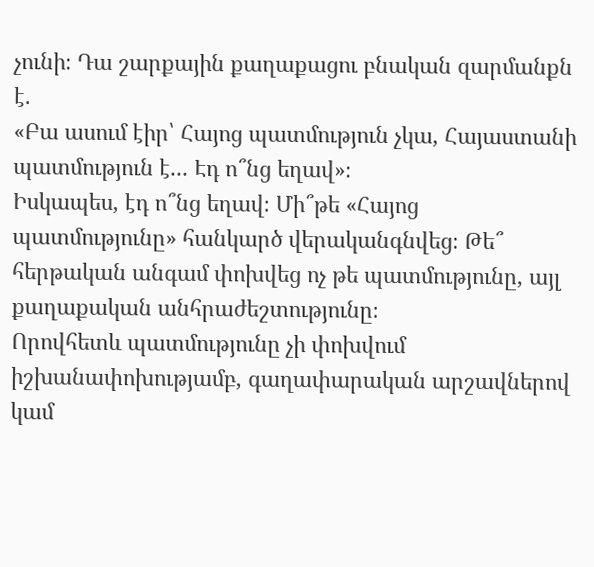չունի։ Դա շարքային քաղաքացու բնական զարմանքն է.
«Բա ասում էիր՝ Հայոց պատմություն չկա, Հայաստանի պատմություն է... Էդ ո՞նց եղավ»։
Իսկապես, էդ ո՞նց եղավ։ Մի՞թե «Հայոց պատմությունը» հանկարծ վերականգնվեց։ Թե՞ հերթական անգամ փոխվեց ոչ թե պատմությունը, այլ քաղաքական անհրաժեշտությունը։
Որովհետև պատմությունը չի փոխվում իշխանափոխությամբ, գաղափարական արշավներով կամ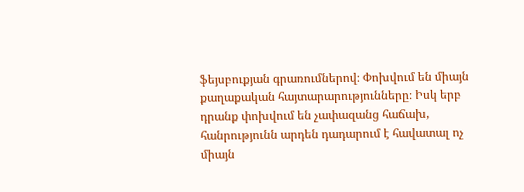ֆեյսբուքյան գրառումներով։ Փոխվում են միայն քաղաքական հայտարարությունները։ Իսկ երբ դրանք փոխվում են չափազանց հաճախ, հանրությունն արդեն դադարում է հավատալ ոչ միայն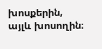խոսքերին, այլև խոսողին։